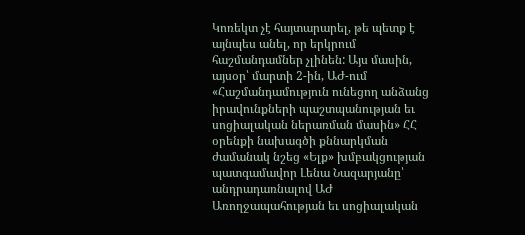Կոռեկտ չէ հայտարարել, թե պետք է այնպես անել, որ երկրում հաշմանդամներ չլինեն: Այս մասին, այսօր՝ մարտի 2-ին, ԱԺ-ում «Հաշմանդամություն ունեցող անձանց իրավունքների պաշտպանության եւ սոցիալական ներառման մասին» ՀՀ օրենքի նախագծի քննարկման ժամանակ նշեց «Ելք» խմբակցության պատգամավոր Լենա Նազարյանը՝ անդրադառնալով ԱԺ Առողջապահության եւ սոցիալական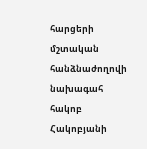հարցերի մշտական հանձնաժողովի նախագահ հակոբ Հակոբյանի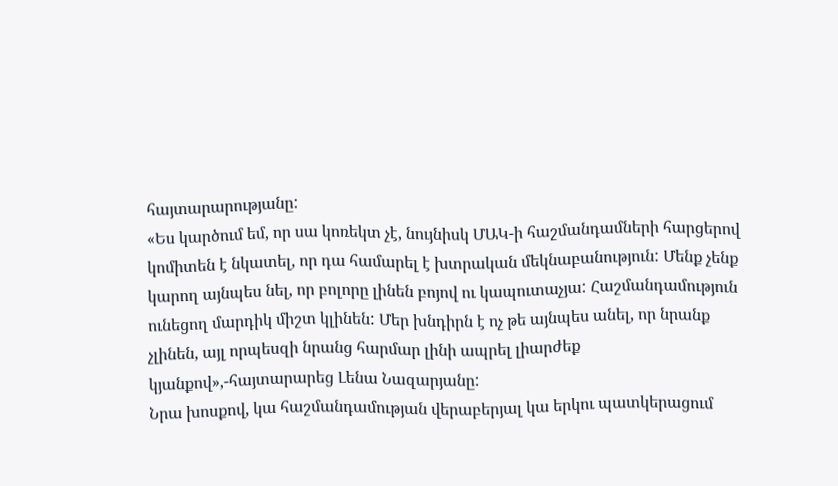հայտարարությանը:
«Ես կարծում եմ, որ սա կոռեկտ չէ, նույնիսկ ՄԱԿ-ի հաշմանդամների հարցերով կոմիտեն է նկատել, որ դա համարել է խտրական մեկնաբանություն: Մենք չենք կարող այնպես նել, որ բոլորը լինեն բոյով ու կապուտաչյա: Հաշմանդամություն ունեցող մարդիկ միշտ կլինեն: Մեր խնդիրն է ոչ թե այնպես անել, որ նրանք չլինեն, այլ որպեսզի նրանց հարմար լինի ապրել լիարժեք կյանքով»,-հայտարարեց Լենա Նազարյանը:
Նրա խոսքով, կա հաշմանդամության վերաբերյալ կա երկու պատկերացում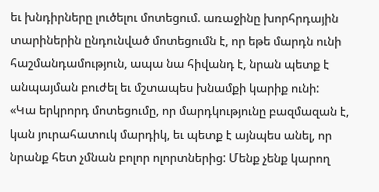եւ խնդիրները լուծելու մոտեցում. առաջինը խորհրդային տարիներին ընդունված մոտեցումն է, որ եթե մարդն ունի հաշմանդամություն, ապա նա հիվանդ է, նրան պետք է անպայման բուժել եւ մշտապես խնամքի կարիք ունի:
«Կա երկրորդ մոտեցումը, որ մարդկությունը բազմազան է, կան յուրահատուկ մարդիկ, եւ պետք է այնպես անել, որ նրանք հետ չմնան բոլոր ոլորտներից: Մենք չենք կարող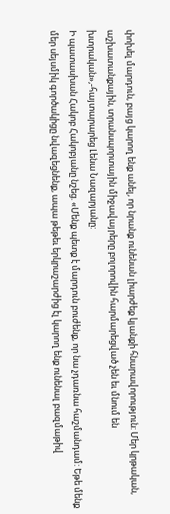փոխել մարդուն, բայց կարող ենք անել, որ նրանք ունենան լիարժեք կյանքի հնարավորություն: Մեր կրթական, աշխատանքային, տրանսպորտային միջավայրերը բոլորովին հարմարեցված չեն եւ մնում են խտրական»,-հայտարարեց Լենա Նազարյանը:
Ի պատասխան Հակոբ Հակոբյանը նշեց. «Մենք պետք է մարդուն բուժենք, որ նա չդառնա հաշմանդամ: Եթե մենք մեր սեյսմիկ գործակիցը նվազեցնենք, ապա թեթեւ երկրաշարժից էլ կարող ենք ունենալ բազմաթիվ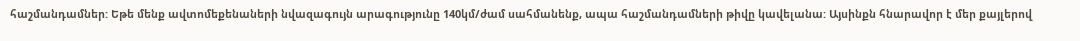հաշմանդամներ: Եթե մենք ավտոմեքենաների նվազագույն արագությունը 140կմ/ժամ սահմանենք, ապա հաշմանդամների թիվը կավելանա: Այսինքն հնարավոր է մեր քայլերով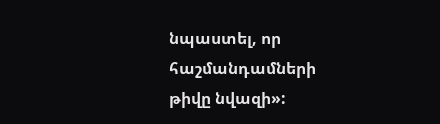նպաստել, որ հաշմանդամների թիվը նվազի»: